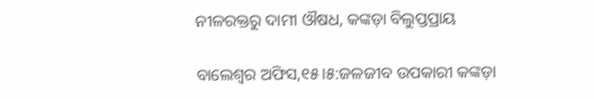ନୀଳରକ୍ତରୁ ଦାମୀ ଔଷଧ, କଙ୍କଡ଼ା ବିଲୁପ୍ତପ୍ରାୟ

ବାଲେଶ୍ୱର ଅଫିସ,୧୫।୫:ଜଳଜୀବ ଉପକାରୀ କଙ୍କଡ଼ା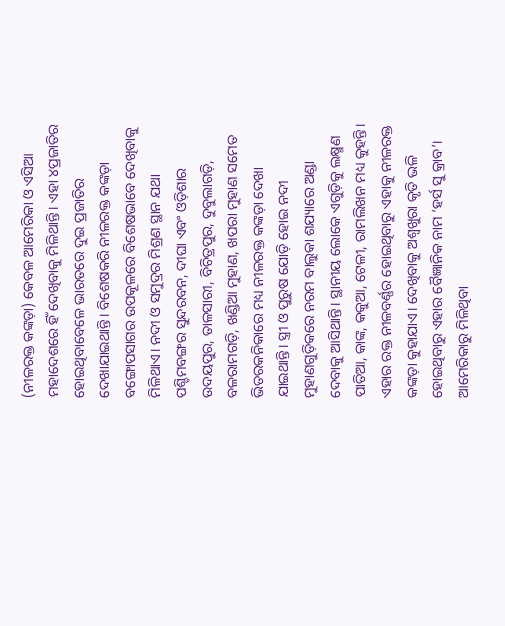(ନୀଳରକ୍ତ କଙ୍କଡ଼ା) କେବଳ ଆମେରିକା ଓ ଏସିଆ ମହାଦେଶରେ ହିଁ ଦେଖିବାକୁ ମିଳିଥାନ୍ତି। ଏହା ୪ପ୍ରଜାତିର ହୋଇଥିବାବେଳେ ଭାରତରେ ଦୁଇ ପ୍ରଜାତିର ଦେଖାଯାଇଥାନ୍ତି। ବିଶେଷକରି ନୀଳରକ୍ତ କଙ୍କଡ଼ା ବଙ୍ଗୋପସାଗର ଉପକୂଳରେ ବିଶେଷଭାବେ ଦେଖିବାକୁ ମିଳିଥାଏ। ନଦୀ ଓ ସମୁଦ୍ରର ମିଶ୍ରଣ ସ୍ଥାନ ଯଥା ପଶ୍ଚିମବଙ୍ଗର ସୁନ୍ଦରବନ, ଦୀଘା ଏବଂ ଓଡ଼ିଶାର ଉଦୟପୁର, ତାଳସାରୀ, ବିଚିତ୍ରପୁର, ଦୁବୁଲାଗଡ଼ି, ବଳରାମଗଡ଼ି, ଖଣ୍ଡିଆ ମୁହାଣ, ଖପରା ମୁହାଣ ସମେତ ଭିତରକନିକାରେ ମଧ୍ୟ ନୀଳରକ୍ତ କଙ୍କଡ଼ା ଦେଖା ଯାଇଥାନ୍ତି। ସ୍ତ୍ରୀ ଓ ପୁରୁଷ ଯୋଡ଼ି ହୋଇ ନଦୀ ମୁହାଣଗୁଡ଼ିକରେ ନରମ ବାଲୁକା ଶଯ୍ୟାରେ ଅଣ୍ଡା ଦେବାକୁ ଆସିଥାନ୍ତି। ସ୍ଥାନୀୟ ଲୋକେ ଏଗୁଡ଼ିକୁ ଲକ୍ଷ୍ମଣ ପାତିଆ, କାଙ୍କ, କକୁଆ, ଟେଳୀ, ରାମଲିଖନ ମଧ୍ୟ କୁହନ୍ତି। ଏହାର ରକ୍ତ ନୀଳବର୍ଣ୍ଣର ହୋଇଥିବାରୁ ଏହାକୁ ନୀଳରକ୍ତ କଙ୍କଡ଼ା କୁହାଯାଏ। ଦେଖିବାକୁ ଅଶ୍ୱଖୁରା କୃତି ଭଳି ହୋଇଥିବାରୁ ଏହାର ବୈଜ୍ଞାନିକ ନାମ ‘ହର୍ସ ସୁ କ୍ରାବ’। ଆମେରିକାରୁ ମିଳିଥିବା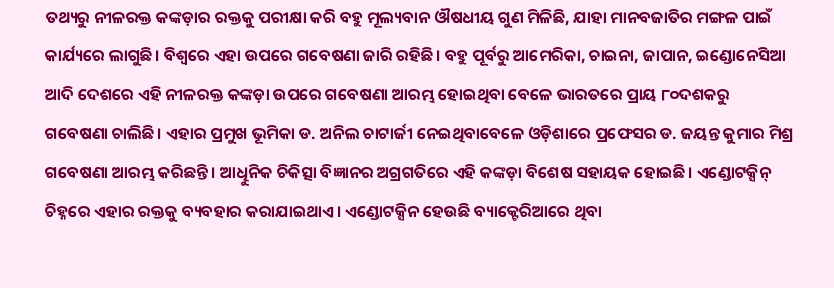ତଥ୍ୟରୁ ନୀଳରକ୍ତ କଙ୍କଡ଼ାର ରକ୍ତକୁ ପରୀକ୍ଷା କରି ବହୁ ମୂଲ୍ୟବାନ ଔଷଧୀୟ ଗୁଣ ମିଳିଛି, ଯାହା ମାନବଜାତିର ମଙ୍ଗଳ ପାଇଁ କାର୍ଯ୍ୟରେ ଲାଗୁଛି। ବିଶ୍ୱରେ ଏହା ଉପରେ ଗବେଷଣା ଜାରି ରହିଛି। ବହୁ ପୂର୍ବରୁ ଆମେରିକା, ଚାଇନା, ଜାପାନ, ଇଣ୍ଡୋନେସିଆ ଆଦି ଦେଶରେ ଏହି ନୀଳରକ୍ତ କଙ୍କଡ଼ା ଉପରେ ଗବେଷଣା ଆରମ୍ଭ ହୋଇଥିବା ବେଳେ ଭାରତରେ ପ୍ରାୟ ୮୦ଦଶକରୁ ଗବେଷଣା ଚାଲିଛି। ଏହାର ପ୍ରମୁଖ ଭୂମିକା ଡ. ଅନିଲ ଚାଟାର୍ଜୀ ନେଇଥିବାବେଳେ ଓଡ଼ିଶାରେ ପ୍ରଫେସର ଡ. ଜୟନ୍ତ କୁମାର ମିଶ୍ର ଗବେଷଣା ଆରମ୍ଭ କରିଛନ୍ତି। ଆଧିୁନିକ ଚିକିତ୍ସା ବିଜ୍ଞାନର ଅଗ୍ରଗତିରେ ଏହି କଙ୍କଡ଼ା ବିଶେଷ ସହାୟକ ହୋଇଛି। ଏଣ୍ଡୋଟକ୍ସିନ୍‌ ଚିହ୍ନରେ ଏହାର ରକ୍ତକୁ ବ୍ୟବହାର କରାଯାଇଥାଏ। ଏଣ୍ଡୋଟକ୍ସିନ ହେଉଛି ବ୍ୟାକ୍ଟେରିଆରେ ଥିବା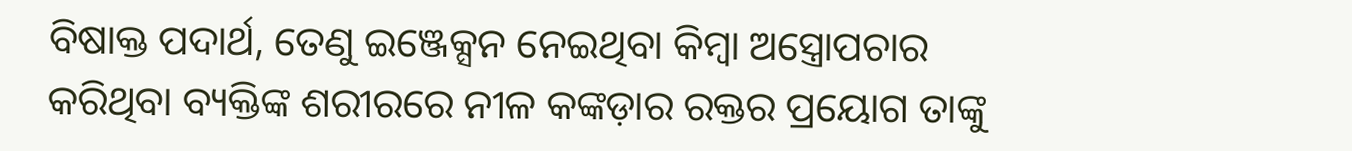ବିଷାକ୍ତ ପଦାର୍ଥ, ତେଣୁ ଇଞ୍ଜେକ୍ସନ ନେଇଥିବା କିମ୍ବା ଅସ୍ତ୍ରୋପଚାର କରିଥିବା ବ୍ୟକ୍ତିଙ୍କ ଶରୀରରେ ନୀଳ କଙ୍କଡ଼ାର ରକ୍ତର ପ୍ରୟୋଗ ତାଙ୍କୁ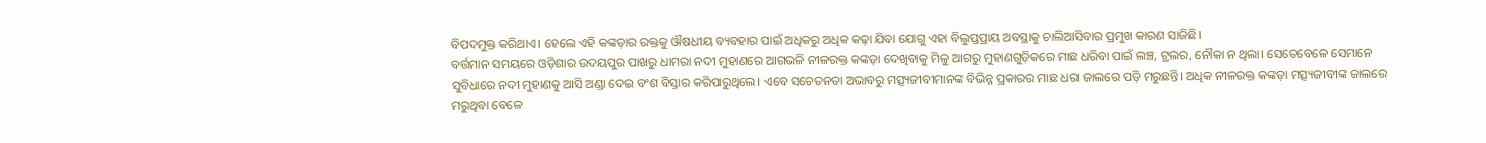ବିପଦମୁକ୍ତ କରିଥାଏ। ହେଲେ ଏହି କଙ୍କଡ଼ାର ରକ୍ତକୁ ଔଷଧୀୟ ବ୍ୟବହାର ପାଇଁ ଅଧିକରୁ ଅଧିକ କଢ଼ା ଯିବା ଯୋଗୁ ଏହା ବିଲୁପ୍ତପ୍ରାୟ ଅବସ୍ଥାକୁ ଚାଲିଆସିବାର ପ୍ରମୁଖ କାରଣ ସାଜିଛି।
ବର୍ତ୍ତମାନ ସମୟରେ ଓଡ଼ିଶାର ଉଦୟପୁର ପାଖରୁ ଧାମରା ନଦୀ ମୁହାଣରେ ଆଗଭଳି ନୀଳରକ୍ତ କଙ୍କଡ଼ା ଦେଖିବାକୁ ମିଳୁ ଆଗରୁ ମୁହାଣଗୁଡ଼ିକରେ ମାଛ ଧରିବା ପାଇଁ ଲଞ୍ଚ, ଟ୍ରଲର, ନୌକା ନ ଥିଲା। ସେତେବେଳେ ସେମାନେ ସୁବିଧାରେ ନଦୀ ମୁହାଣକୁ ଆସି ଅଣ୍ଡା ଦେଇ ବଂଶ ବିସ୍ତାର କରିପାରୁଥିଲେ। ଏବେ ସଚେତନତା ଅଭାବରୁ ମତ୍ସ୍ୟଜୀବୀମାନଙ୍କ ବିଭିନ୍ନ ପ୍ରକାରର ମାଛ ଧରା ଜାଲରେ ପଡ଼ି ମରୁଛନ୍ତି। ଅଧିକ ନୀଳରକ୍ତ କଙ୍କଡ଼ା ମତ୍ସ୍ୟଜୀବୀଙ୍କ ଜାଲରେ ମରୁଥିବା ବେଳେ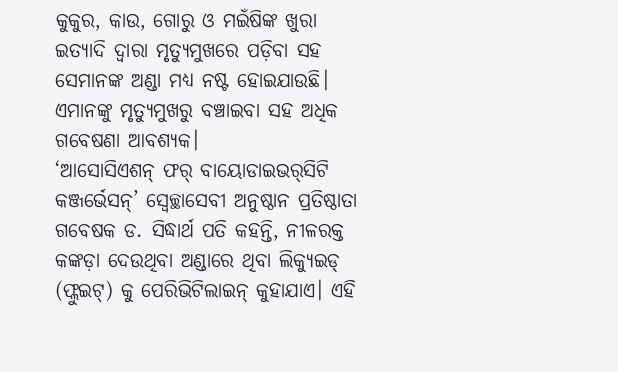କୁକୁର, କାଉ, ଗୋରୁ ଓ ମଇଁଷିଙ୍କ ଖୁରା ଇତ୍ୟାଦି ଦ୍ୱାରା ମୃତ୍ୟୁମୁଖରେ ପଡ଼ିବା ସହ ସେମାନଙ୍କ ଅଣ୍ଡା ମଧ୍ୟ ନଷ୍ଟ ହୋଇଯାଉଛି। ଏମାନଙ୍କୁ ମୃତ୍ୟୁମୁଖରୁ ବଞ୍ଚାଇବା ସହ ଅଧିକ ଗବେଷଣା ଆବଶ୍ୟକ।
‘ଆସୋସିଏଶନ୍‌ ଫର୍‌ ବାୟୋଡାଇଭର୍‌ସିଟି କଞ୍ଜର୍ଭେସନ୍‌’ ସ୍ବେଚ୍ଛାସେବୀ ଅନୁଷ୍ଠାନ ପ୍ରତିଷ୍ଠାତା ଗବେଷକ ଡ. ସିଦ୍ଧାର୍ଥ ପତି କହନ୍ତି, ନୀଳରକ୍ତ କଙ୍କଡ଼ା ଦେଉଥିବା ଅଣ୍ଡାରେ ଥିବା ଲିକ୍ୟୁଇଡ୍‌ (ଫ୍ଲୁଇଟ୍‌) କୁ ପେରିଭିଟିଲାଇନ୍‌ କୁହାଯାଏ। ଏହି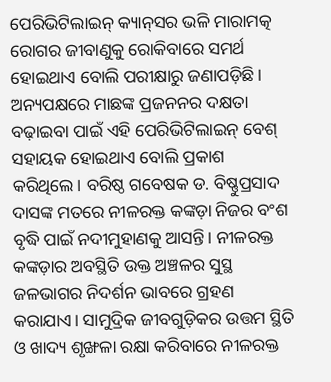ପେରିଭିଟିଲାଇନ୍‌ କ୍ୟାନ୍‌ସର ଭଳି ମାରାମତ୍କ ରୋଗର ଜୀବାଣୁକୁ ରୋକିବାରେ ସମର୍ଥ ହୋଇଥାଏ ବୋଲି ପରୀକ୍ଷାରୁ ଜଣାପଡ଼ିଛି। ଅନ୍ୟପକ୍ଷରେ ମାଛଙ୍କ ପ୍ରଜନନର ଦକ୍ଷତା ବଢ଼ାଇବା ପାଇଁ ଏହି ପେରିଭିଟିଲାଇନ୍‌ ବେଶ୍‌ ସହାୟକ ହୋଇଥାଏ ବୋଲି ପ୍ରକାଶ କରିଥିଲେ। ବରିଷ୍ଠ ଗବେଷକ ଡ. ବିଷ୍ଣୁପ୍ରସାଦ ଦାସଙ୍କ ମତରେ ନୀଳରକ୍ତ କଙ୍କଡ଼ା ନିଜର ବଂଶ ବୃଦ୍ଧି ପାଇଁ ନଦୀମୁହାଣକୁ ଆସନ୍ତି। ନୀଳରକ୍ତ କଙ୍କଡ଼ାର ଅବସ୍ଥିତି ଉକ୍ତ ଅଞ୍ଚଳର ସୁସ୍ଥ ଜଳଭାଗର ନିଦର୍ଶନ ଭାବରେ ଗ୍ରହଣ କରାଯାଏ। ସାମୁଦ୍ରିକ ଜୀବଗୁଡ଼ିକର ଉତ୍ତମ ସ୍ଥିତି ଓ ଖାଦ୍ୟ ଶୃଙ୍ଖଳା ରକ୍ଷା କରିବାରେ ନୀଳରକ୍ତ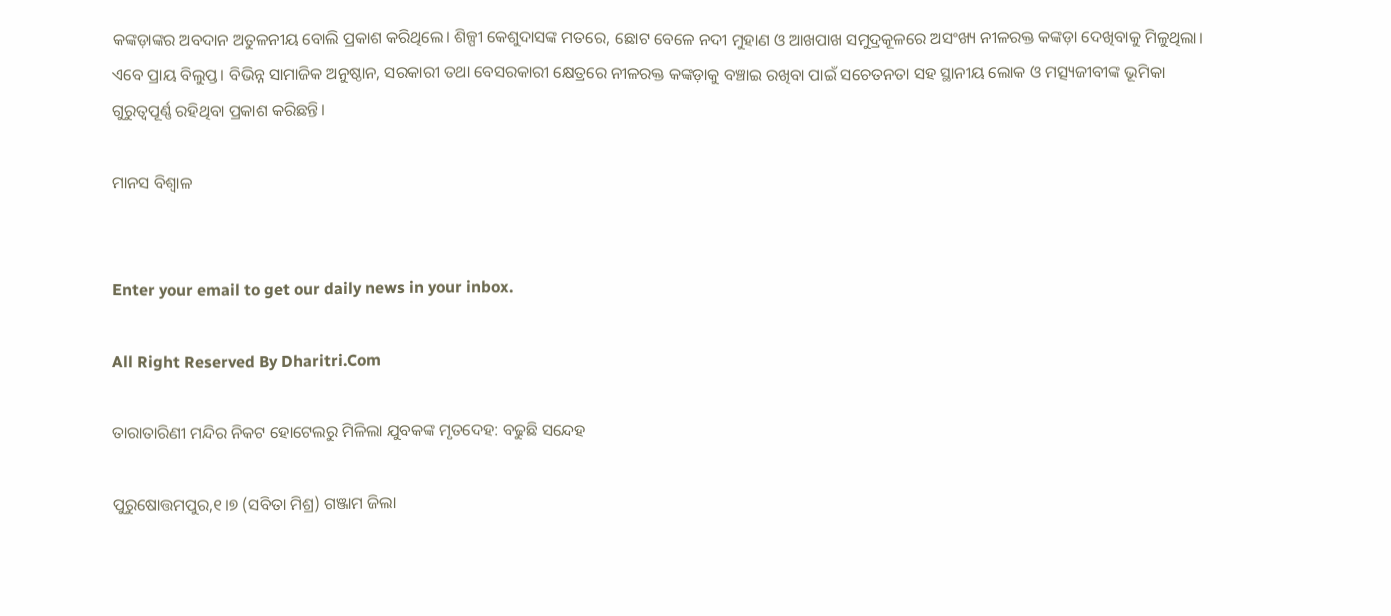କଙ୍କଡ଼ାଙ୍କର ଅବଦାନ ଅତୁଳନୀୟ ବୋଲି ପ୍ରକାଶ କରିଥିଲେ। ଶିଳ୍ପୀ କେଶୁଦାସଙ୍କ ମତରେ, ଛୋଟ ବେଳେ ନଦୀ ମୁହାଣ ଓ ଆଖପାଖ ସମୁଦ୍ରକୂଳରେ ଅସଂଖ୍ୟ ନୀଳରକ୍ତ କଙ୍କଡ଼ା ଦେଖିବାକୁ ମିଳୁଥିଲା। ଏବେ ପ୍ରାୟ ବିଲୁପ୍ତ। ବିଭିନ୍ନ ସାମାଜିକ ଅନୁଷ୍ଠାନ, ସରକାରୀ ତଥା ବେସରକାରୀ କ୍ଷେତ୍ରରେ ନୀଳରକ୍ତ କଙ୍କଡ଼ାକୁ ବଞ୍ଚାଇ ରଖିବା ପାଇଁ ସଚେତନତା ସହ ସ୍ଥାନୀୟ ଲୋକ ଓ ମତ୍ସ୍ୟଜୀବୀଙ୍କ ଭୂମିକା ଗୁରୁତ୍ୱପୂର୍ଣ୍ଣ ରହିଥିବା ପ୍ରକାଶ କରିଛନ୍ତି।

ମାନସ ବିଶ୍ୱାଳ


Enter your email to get our daily news in your inbox.

All Right Reserved By Dharitri.Com

ତାରାତାରିଣୀ ମନ୍ଦିର ନିକଟ ହୋଟେଲରୁ ମିଳିଲା ଯୁବକଙ୍କ ମୃତଦେହ: ବଢୁଛି ସନ୍ଦେହ

ପୁରୁଷୋତ୍ତମପୁର,୧।୭ (ସବିତା ମିଶ୍ର) ଗଞ୍ଜାମ ଜିଲା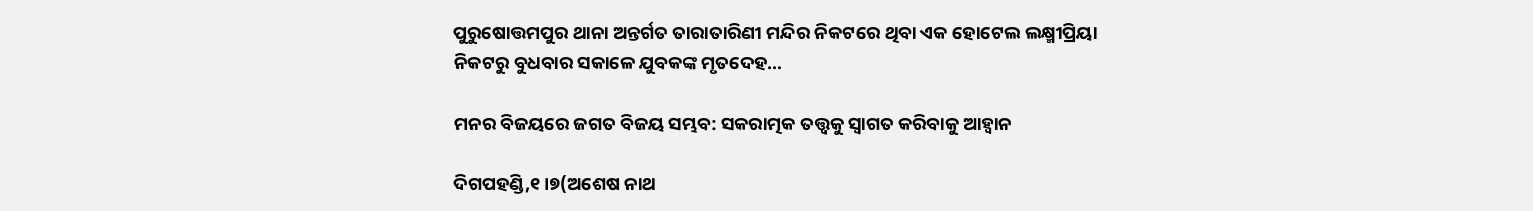ପୁରୁଷୋତ୍ତମପୁର ଥାନା ଅନ୍ତର୍ଗତ ତାରାତାରିଣୀ ମନ୍ଦିର ନିକଟରେ ଥିବା ଏକ ହୋଟେଲ ଲକ୍ଷ୍ମୀପ୍ରିୟା ନିକଟରୁ ବୁଧବାର ସକାଳେ ଯୁବକଙ୍କ ମୃତଦେହ…

ମନର ବିଜୟରେ ଜଗତ ବିଜୟ ସମ୍ଭବ: ସକରାତ୍ମକ ତତ୍ତ୍ୱକୁ ସ୍ବାଗତ କରିବାକୁ ଆହ୍ବାନ

ଦିଗପହଣ୍ଡି,୧।୭(ଅଶେଷ ନାଥ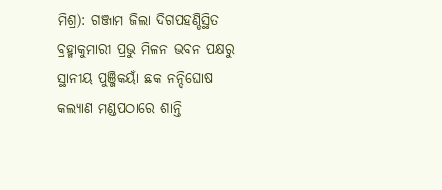ମିଶ୍ର): ଗଞ୍ଜାମ ଜିଲା ଦିଗପହଣ୍ଡିସ୍ଥିତ ବ୍ରହ୍ମାକୁମାରୀ ପ୍ରଭୁ ମିଳନ ଭବନ ପକ୍ଷରୁ ସ୍ଥାନୀୟ ପୁଞ୍ଜିକୟାଁ ଛକ ନନ୍ଦିଘୋଷ କଲ୍ୟାଣ ମଣ୍ଡପଠାରେ ଶାନ୍ତି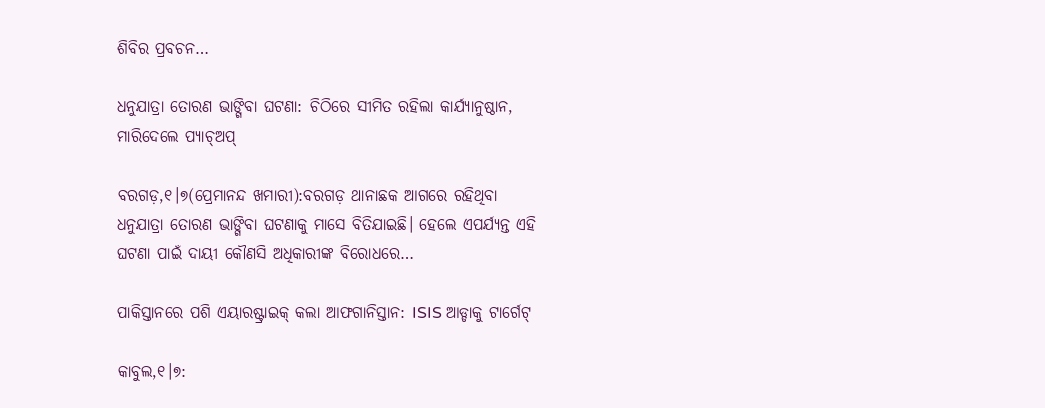ଶିବିର ପ୍ରବଚନ…

ଧନୁଯାତ୍ରା ତୋରଣ ଭାଙ୍ଗିବା ଘଟଣା: ଚିଠିରେ ସୀମିତ ରହିଲା କାର୍ଯ୍ୟାନୁଷ୍ଠାନ, ମାରିଦେଲେ ପ୍ୟାଚ୍‌ଅପ୍‌

ବରଗଡ଼,୧।୭(ପ୍ରେମାନନ୍ଦ ଖମାରୀ):ବରଗଡ଼ ଥାନାଛକ ଆଗରେ ରହିଥିବା ଧନୁଯାତ୍ରା ତୋରଣ ଭାଙ୍ଗିବା ଘଟଣାକୁ ମାସେ ବିତିଯାଇଛି। ହେଲେ ଏପର୍ଯ୍ୟନ୍ତ ଏହି ଘଟଣା ପାଇଁ ଦାୟୀ କୌଣସି ଅଧିକାରୀଙ୍କ ବିରୋଧରେ…

ପାକିସ୍ତାନରେ ପଶି ଏୟାରଷ୍ଟ୍ରାଇକ୍‌ କଲା ଆଫଗାନିସ୍ତାନ: ISIS ଆଡ୍ଡାକୁ ଟାର୍ଗେଟ୍‌

କାବୁଲ,୧।୭: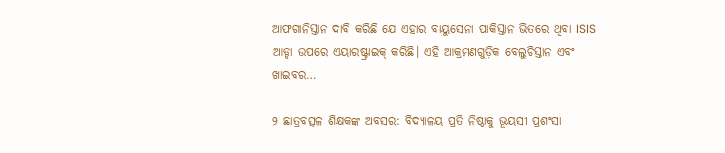ଆଫଗାନିସ୍ତାନ ଦାବି କରିଛି ଯେ ଏହାର ବାୟୁସେନା ପାକିସ୍ତାନ ଭିତରେ ଥିବା ISIS ଆଡ୍ଡା ଉପରେ ଏୟାରଷ୍ଟ୍ରାଇକ୍‌ କରିଛି। ଏହି ଆକ୍ରମଣଗୁଡ଼ିକ ବେଲୁଚିସ୍ତାନ ଏବଂ ଖାଇବର…

୨ ଛାତ୍ରବତ୍ସଳ ଶିକ୍ଷକଙ୍କ ଅବସର: ବିଦ୍ୟାଳୟ ପ୍ରତି ନିଷ୍ଠାକୁ ଭୂୟସୀ ପ୍ରଶଂସା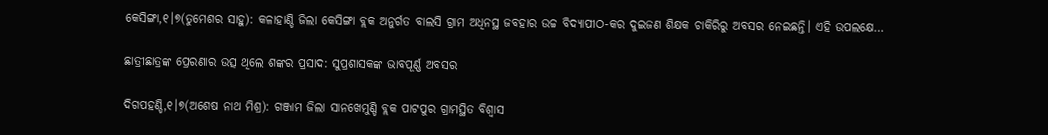କେସିଙ୍ଗା,୧।୭(ତୁମେଶର ସାହୁ): କଳାହାଣ୍ଡି ଜିଲା କେସିଙ୍ଗା ବ୍ଲକ ଅନୁର୍ଗତ ବାଲସି ଗ୍ରାମ ଅଧିନସ୍ଥ ଜବହାର ଉଚ୍ଚ ବିଦ୍ୟାପୀଠ-କର ଦୁଇଜଣ ଶିକ୍ଷକ ଚାକିରିରୁ ଅବସର ନେଇଛନ୍ତି। ଏହି ଉପଲକ୍ଷେ…

ଛାତ୍ରୀଛାତ୍ରଙ୍କ ପ୍ରେରଣାର ଉତ୍ସ ଥିଲେ ଶଙ୍କର ପ୍ରସାଦ: ସୁପ୍ରଶାସକଙ୍କ ଭାବପୂର୍ଣ୍ଣ ଅବସର

ଦିଗପହଣ୍ଡି,୧।୭(ଅଶେଷ ନାଥ ମିଶ୍ର): ଗଞ୍ଜାମ ଜିଲା ସାନଖେମୁଣ୍ଡି ବ୍ଲକ ପାଟପୁର ଗ୍ରାମସ୍ଥିତ ବିଶ୍ୱାସ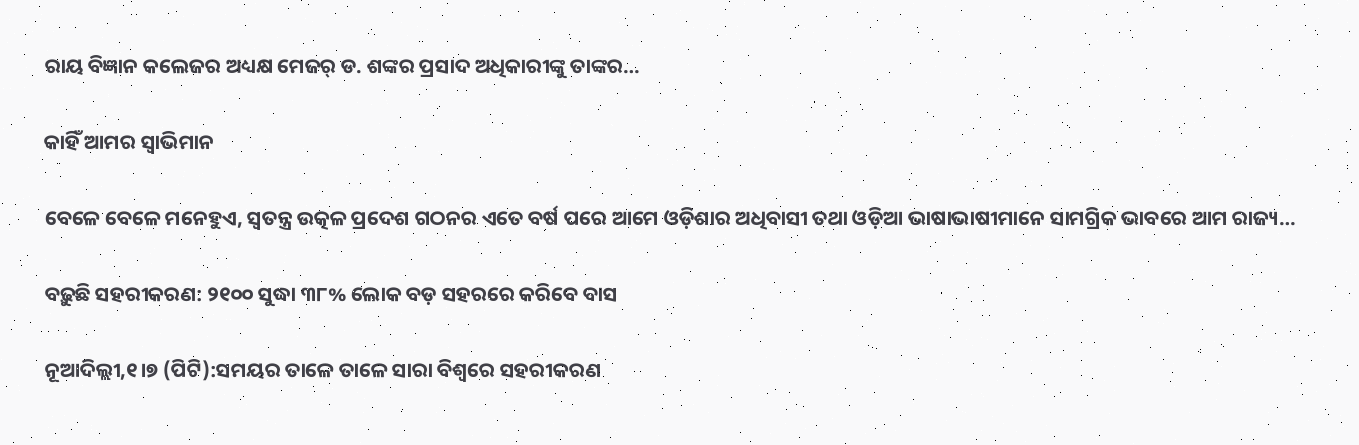ରାୟ ବିଜ୍ଞାନ କଲେଜର ଅଧ୍ୟକ୍ଷ ମେଜର୍‌ ଡ. ଶଙ୍କର ପ୍ରସାଦ ଅଧିକାରୀଙ୍କୁ ତାଙ୍କର…

କାହିଁ ଆମର ସ୍ବାଭିମାନ

ବେଳେ ବେଳେ ମନେହୁଏ, ସ୍ବତନ୍ତ୍ର ଉତ୍କଳ ପ୍ରଦେଶ ଗଠନର ଏତେ ବର୍ଷ ପରେ ଆମେ ଓଡ଼ିଶାର ଅଧିବାସୀ ତଥା ଓଡ଼ିଆ ଭାଷାଭାଷୀମାନେ ସାମଗ୍ରିକ ଭାବରେ ଆମ ରାଜ୍ୟ…

ବଢ଼ୁଛି ସହରୀକରଣ: ୨୧୦୦ ସୁଦ୍ଧା ୩୮% ଲୋକ ବଡ଼ ସହରରେ କରିବେ ବାସ

ନୂଆଦିଲ୍ଲୀ,୧।୭ (ପିଟି):ସମୟର ତାଳେ ତାଳେ ସାରା ବିଶ୍ୱରେ ସହରୀକରଣ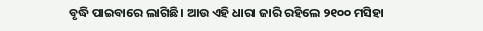ବୃଦ୍ଧି ପାଇବାରେ ଲାଗିଛି। ଆଉ ଏହି ଧାରା ଜାରି ରହିଲେ ୨୧୦୦ ମସିହା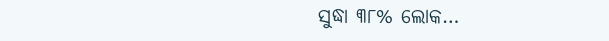ସୁଦ୍ଧା ୩୮% ଲୋକ…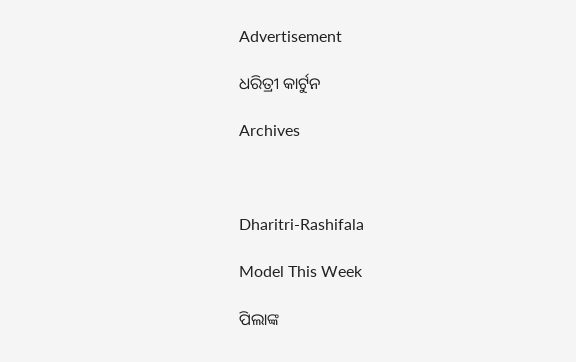Advertisement

ଧରିତ୍ରୀ କାର୍ଟୁନ

Archives



Dharitri-Rashifala

Model This Week

ପିଲାଙ୍କ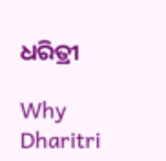ଧରିତ୍ରୀ

Why Dharitri